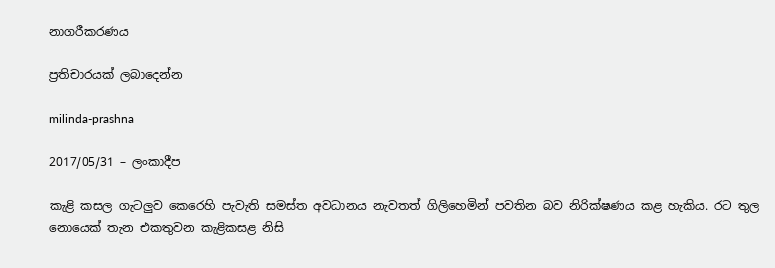නාගරීකරණය

ප්‍රතිචාරයක් ලබාදෙන්න

milinda-prashna

2017/05/31 – ලංකාදීප

කැළි කසල ගැටලුව කෙරෙහි පැවැති සමස්ත අවධානය නැවතත් ගිලිහෙමින් පවතින බව නිරික්ෂණය කළ හැකිය. රට තුල නොයෙක් තැන එකතුවන කැළිකසළ නිසි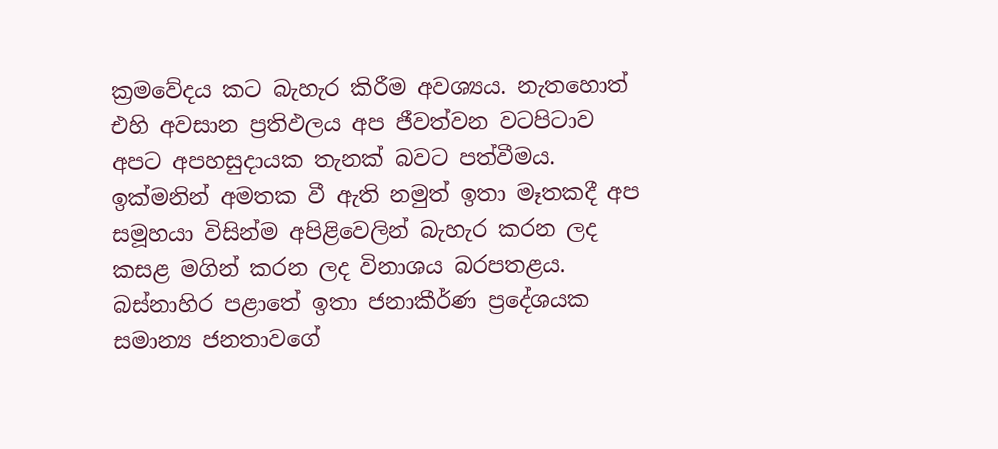ක්‍රමවේදය කට බැහැර කිරීම අවශ්‍යය. නැතහොත් එහි අවසාන ප්‍රතිඵලය අප ජීවත්වන වටපිටාව අපට අපහසුදායක තැනක් බවට පත්වීමය. ඉක්මනින් අමතක වී ඇති නමුත් ඉතා මෑතකදී අප සමූහයා විසින්ම අපිළිවෙලින් බැහැර කරන ලද  කසළ මගින් කරන ලද විනාශය බරපතළය. බස්නාහිර පළාතේ ඉතා ජනාකීර්ණ ප්‍රදේශයක සමාන්‍ය ජනතාවගේ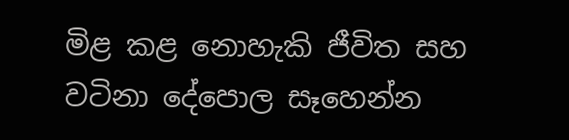මිළ කළ නොහැකි ජීවිත සහ වටිනා දේපොල සෑහෙන්න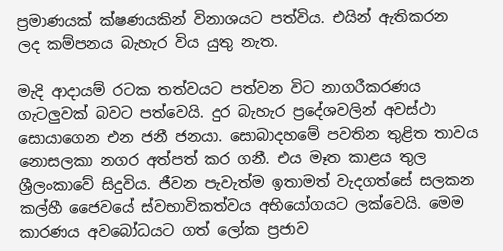ප්‍රමාණයක් ක්ෂණයකින් විනාශයට පත්විය. එයින් ඇතිකරන ලද කම්පනය බැහැර විය යුතු නැත.

මැදි ආදායම් රටක තත්වයට පත්වන විට නාගරීකරණය ගැටලුවක් බවට පත්වෙයි. දුර බැහැර ප්‍රදේශවලින් අවස්ථා සොයාගෙන එන ජනී ජනයා. සොබාදහමේ පවතින තුළිත තාවය නොසලකා නගර අත්පත් කර ගනී. එය මෑත කාළය තුල ශ්‍රීලංකාවේ සිදුවිය. ජීවන පැවැත්ම ඉතාමත් වැදගත්සේ සලකන කල්හී ජෛවයේ ස්වභාවිකත්වය අභියෝගයට ලක්වෙයි. මෙම කාරණය අවබෝධයට ගත් ලෝක ප්‍රජාව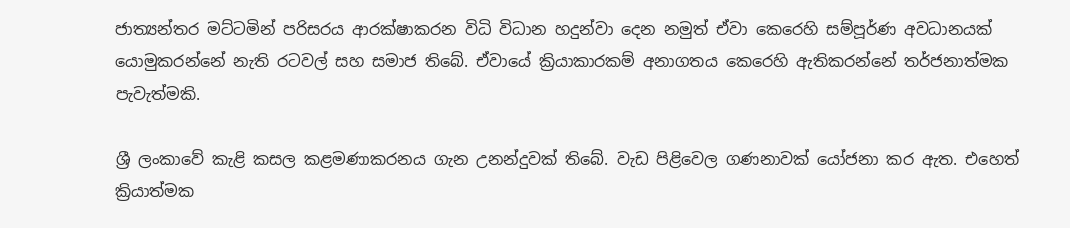ජාත්‍යන්තර මට්ටමින් පරිසරය ආරක්ෂාකරන විධි විධාන හදුන්වා දෙන නමුත් ඒවා කෙරෙහි සම්පූර්ණ අවධානයක් යොමුකරන්නේ නැති රටවල් සහ සමාජ තිබේ. ඒවායේ ක්‍රියාකාරකම් අනාගතය කෙරෙහි ඇතිකරන්නේ තර්ජනාත්මක පැවැත්මකි.

ශ්‍රී ලංකාවේ කැළි කසල කළමණාකරනය ගැන උනන්දුවක් තිබේ. වැඩ පිළිවෙල ගණනාවක් යෝජනා කර ඇත. එහෙත් ක්‍රියාත්මක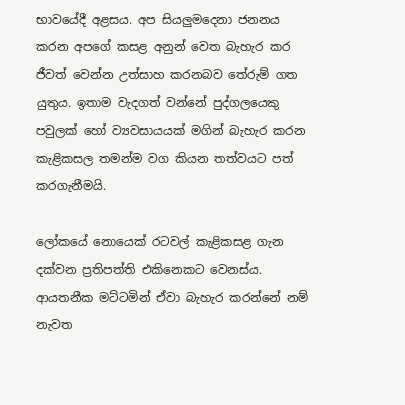භාවයේදී අළසය. අප සියලුමදෙනා ජනනය කරන අපගේ කසළ අනුන් වෙත බැහැර කර ජීවත් වෙන්න උත්සාහ කරනබව තේරුම් ගත යුතුය. ඉතාම වැදගත් වන්නේ පුද්ගලයෙකු පවුලක් හෝ ව්‍යවසායයක් මගින් බැහැර කරන කැළිකසල තමන්ම වග කියන තත්වයට පත් කරගැනීමයි.

ලෝකයේ නොයෙක් රටවල් කැළිකසළ ගැන දක්වන ප්‍රතිපත්ති එකිනෙකට ‍වෙනස්ය. ආයතනීක මට්ටමින් ඒවා බැහැර කරන්නේ නම් නැවත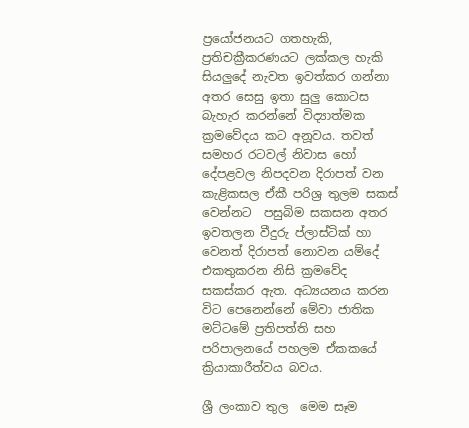ප්‍රයෝජනයට ගතහැකි,  ප්‍රතිචක්‍රීකරණයට ලක්කල හැකි සියලුදේ නැවත ඉවත්කර ගන්නා අතර සෙසු ඉතා සුලු කොටස බැහැර කරන්නේ විද්‍යාත්මක ක්‍රමවේදය කට අනූවය. තවත් සමහර රටවල් නිවාස හෝ දේපළවල නිපදවන දිරාපත් වන කැළිකසල ඒකී පරිශ්‍ර තුලම සකස් වෙන්නට  පසුබිම සකසන අතර ඉවතලන වීදුරු ප්ලාස්ටික් හා වෙනත් දිරාපත් නොවන යම්දේ එකතුකරන නිසි ක්‍රමවේද සකස්කර ඇත. අධ්‍යයනය කරන විට පෙනෙන්නේ මේවා ජාතික මට්ටමේ ප්‍රතිපත්ති සහ පරිපාලනයේ පහලම ඒකකයේ  ක්‍රියාකාරීත්වය බවය.

ශ්‍රී ලංකාව තුල  මෙම සෑම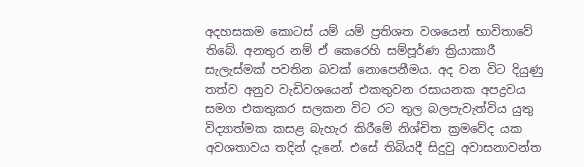අදහසකම කොටස් යම් යම් ප්‍රතිශත වශයෙන් භාවිතාවේ තිබේ. අනතුර නම් ඒ කෙරෙහි සම්පූර්ණ ක්‍රියාකාරී සැලැස්මක් පවතින බවක් නොපෙනීමය. අද වන විට දියුණු තත්ව අනුව වැඩිවශයෙන් එකතුවන රසායනක අපද්‍රවය සමග එකතුකර සලකන විට රට තුල බලපැවැත්විය යුතු විද්‍යාත්මක කසළ බැහැර කිරීමේ නිශ්චිත ක්‍රමවේද යක අවශතාවය තදින් දැනේ. එසේ තිබියදී සිදුවු අවාසනාවන්ත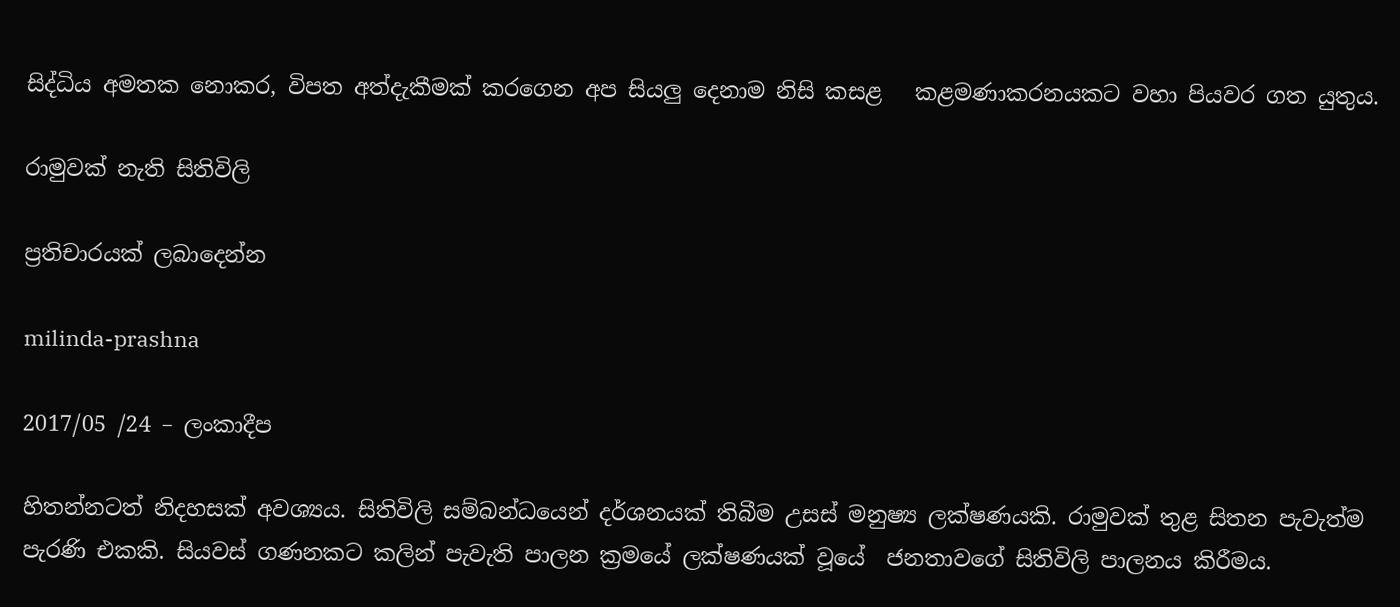සිද්ධිය අමතක නොකර, විපත අත්දැකීමක් කරගෙන අප සියලු දෙනාම නිසි කසළ   කළමණාකරනයකට වහා පියවර ගත යුතුය.

රාමුවක් නැති සිතිවිලි

ප්‍රතිචාරයක් ලබාදෙන්න

milinda-prashna

2017/05 /24 – ලංකාදීප

හිතන්නටත් නිදහසක් අවශ්‍යය. සිතිවිලි සම්බන්ධයෙන් දර්ශනයක් තිබීම උසස් මනුෂ්‍ය ලක්ෂණයකි. රාමුවක් තුළ සිතන පැවැත්ම පැරණි එකකි. සියවස් ගණනකට කලින් පැවැති පාලන ක්‍රමයේ ලක්ෂණයක් වූයේ  ජනතාවගේ සිතිවිලි පාලනය කිරීමය.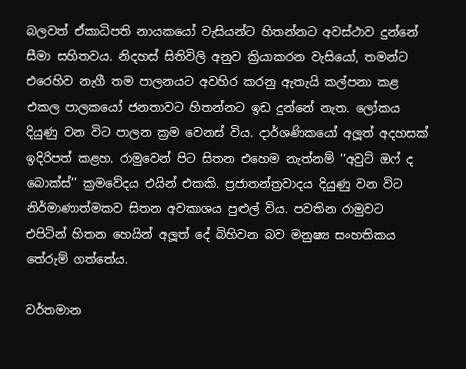බලවත් ඒකාධිපති නායකයෝ වැසියන්ට හිතන්නට අවස්ථාව දුන්නේ සීමා සහිතවය. නිදහස් සිතිවිලි අනුව ක්‍රියාකරන වැසියෝ, තමන්ට එරෙහිව නැගී තම පාලනයට අවහිර කරනු ඇතැයි කල්පනා කළ එකල පාලකයෝ ජනතාවට හිතන්නට ඉඩ දුන්නේ නැත. ලෝකය දියුණු වන විට පාලන ක්‍රම වෙනස් විය. දාර්ශණිකයෝ අලූත් අදහසක් ඉදිරිපත් කළහ. රාමුවෙන් පිට සිතන එහෙම නැත්නම් ‘‘අවුට් ඔෆ් ද බොක්ස්’’ ක්‍රමවේදය එයින් එකකි. ප්‍රජාතන්ත්‍රවාදය දියුණු වන විට නිර්මාණාත්මකව සිතන අවකාශය පුළුල් විය. පවතින රාමුවට එපිටින් හිතන හෙයින් අලූත් දේ බිහිවන බව මනුෂ්‍ය සංහතිකය තේරුම් ගත්තේය.

වර්තමාන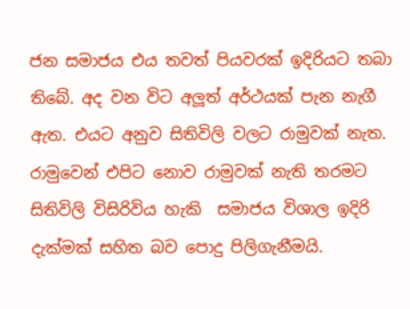ජන සමාජය එය තවත් පියවරක් ඉදිරියට තබා තිබේ. අද වන විට අලූත් අර්ථයක් පැන නැගී ඇත. එයට අනුව සිතිවිලි වලට රාමුවක් නැත. රාමුවෙන් එපිට නොව රාමුවක් නැති තරමට සිතිවිලි විසිරිවිය හැකි  සමාජය විශාල ඉදිරි දැක්මක් සහිත බව පොදු පිලිගැනීමයි.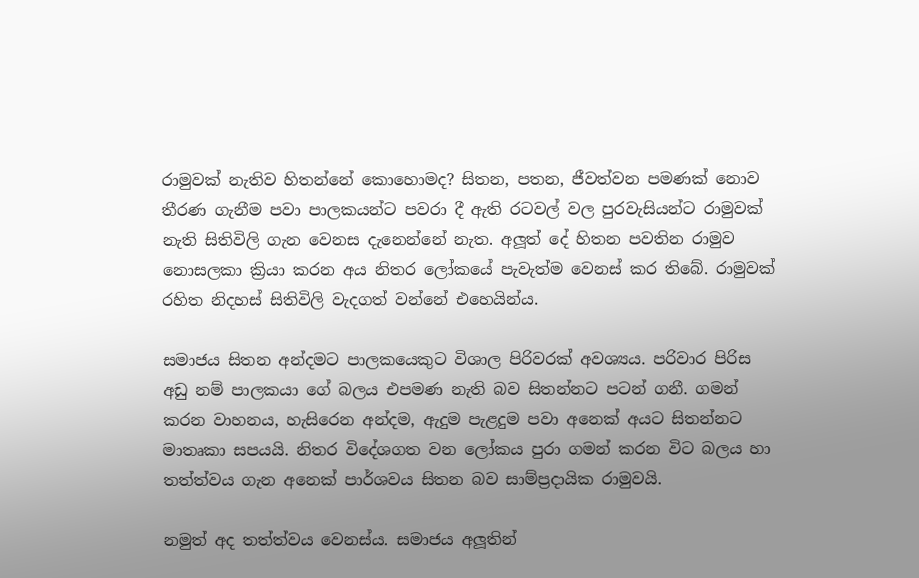රාමුවක් නැතිව හිතන්නේ කොහොමද? සිතන, පතන, ජීවත්වන පමණක් නොව තීරණ ගැනීම පවා පාලකයන්ට පවරා දී ඇති රටවල් වල පුරවැසියන්ට රාමුවක් නැති සිතිවිලි ගැන වෙනස දැනෙන්නේ නැත. අලූත් දේ හිතන පවතින රාමුව නොසලකා ක්‍රියා කරන අය නිතර ලෝකයේ පැවැත්ම වෙනස් කර තිබේ. රාමුවක් රහිත නිදහස් සිතිවිලි වැදගත් වන්නේ එහෙයින්ය.

සමාජය සිතන අන්දමට පාලකයෙකුට විශාල පිරිවරක් අවශ්‍යය. පරිවාර පිරිස අඩු නම් පාලකයා ගේ බලය එපමණ නැති බව සිතන්නට පටන් ගනී. ගමන් කරන වාහනය, හැසිරෙන අන්දම, ඇදුම පැළදුම පවා අනෙක් අයට සිතන්නට මාතෘකා සපයයි. නිතර විදේශගත වන ලෝකය පුරා ගමන් කරන විට බලය හා තත්ත්වය ගැන අනෙක් පාර්ශවය සිතන බව සාම්ප්‍රදායික රාමුවයි.

නමුත් අද තත්ත්වය වෙනස්ය. සමාජය අලූතින්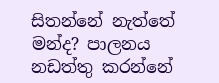සිතන්නේ නැත්තේ මන්ද? පාලනය නඩත්තු කරන්නේ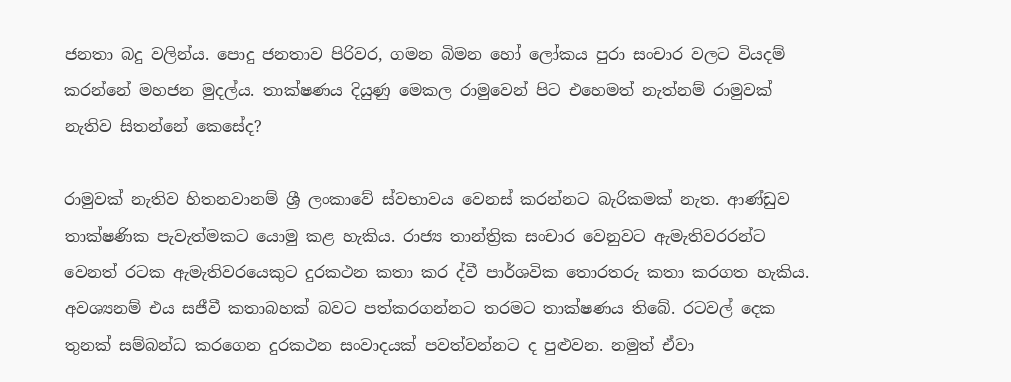ජනතා බදු වලින්ය. පොදු ජනතාව පිරිවර, ගමන බිමන හෝ ලෝකය පුරා සංචාර වලට වියදම් කරන්නේ මහජන මුදල්ය. තාක්ෂණය දියුණු මෙකල රාමුවෙන් පිට එහෙමත් නැත්නම් රාමුවක් නැතිව සිතන්නේ කෙසේද?

රාමුවක් නැතිව හිතනවානම් ශ්‍රී ලංකාවේ ස්වභාවය වෙනස් කරන්නට බැරිකමක් නැත. ආණ්ඩුව තාක්ෂණික පැවැත්මකට යොමු කළ හැකිය. රාජ්‍ය තාන්ත්‍රික සංචාර වෙනුවට ඇමැතිවරරන්ට වෙනත් රටක ඇමැතිවරයෙකුට දුරකථන කතා කර ද්වී පාර්ශවික තොරතරු කතා කරගත හැකිය. අවශ්‍යනම් එය සජීවී කතාබහක් බවට පත්කරගන්නට තරමට තාක්ෂණය තිබේ. රටවල් දෙක තුනක් සම්බන්ධ කරගෙන දුරකථන සංවාදයක් පවත්වන්නට ද පුළුවන. නමුත් ඒවා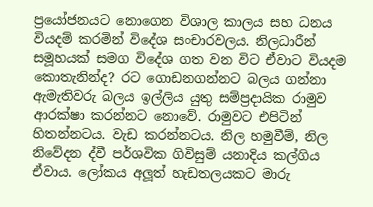ප්‍රයෝජනයට නොගෙන විශාල කාලය සහ ධනය වියදම් කරමින් විදේශ සංචාරවලය. නිලධාරීන් සමූහයක් සමග විදේශ ගත වන විට ඒවාට වියදම කොතැනින්ද? රට ගොඩනගන්නට බලය ගන්නා ඇමැතිවරු බලය ඉල්ලිය යුතු සම්ප්‍රදායික රාමුව ආරක්ෂා කරන්නට නොවේ. රාමුවට එපිටින් හිතන්නටය. වැඩ කරන්නටය. නිල හමුවීම්, නිල නිවේදන ද්වී පර්ශවික ගිවිසුම් යනාදිය කල්ගිය ඒවාය. ලෝකය අලූත් හැඩතලයකට මාරු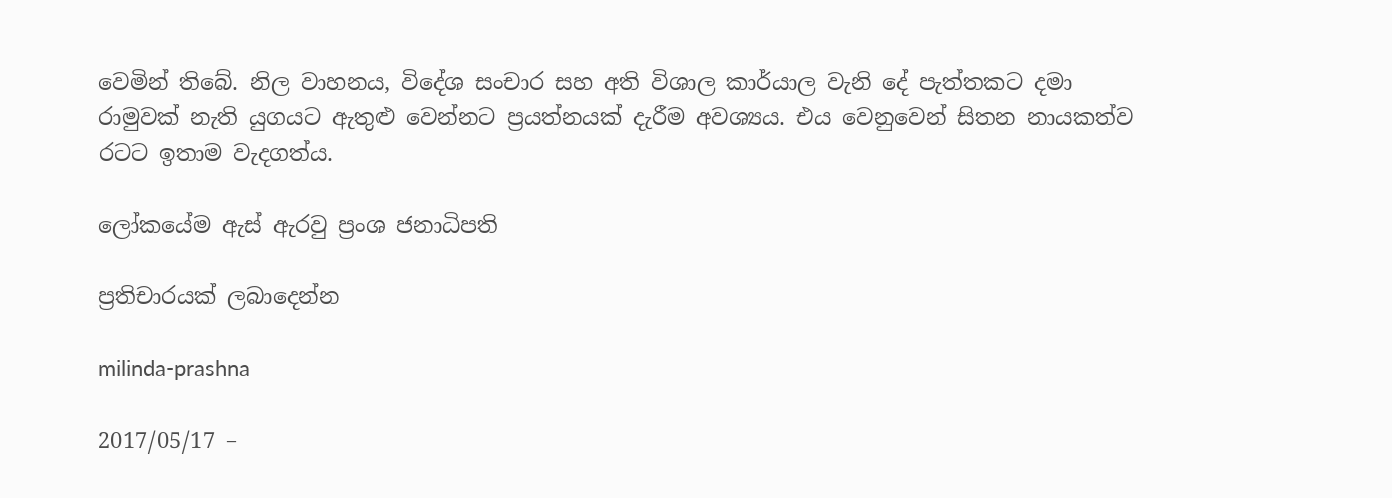වෙමින් තිබේ. නිල වාහනය, විදේශ සංචාර සහ අති විශාල කාර්යාල වැනි දේ පැත්තකට දමා රාමුවක් නැති යුගයට ඇතුළු වෙන්නට ප්‍රයත්නයක් දැරීම අවශ්‍යය. එය වෙනුවෙන් සිතන නායකත්ව රටට ඉතාම වැදගත්ය.

ලෝකයේම ඇස් ඇරවු ප්‍රංශ ජනාධිපති

ප්‍රතිචාරයක් ලබාදෙන්න

milinda-prashna

2017/05/17 –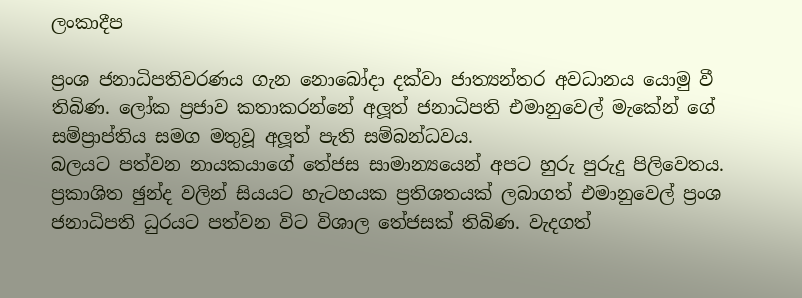ලංකාදීප

ප්‍රංශ ජනාධිපතිවරණය ගැන නොබෝදා දක්වා ජාත්‍යන්තර අවධානය යොමු වී තිබිණ. ලෝක ප්‍රජාව කතාකරන්නේ අලූත් ජනාධිපති එමානුවෙල් මැකේන් ගේ සම්ප්‍රාප්තිය සමග මතුවූ අලූත් පැති සම්බන්ධවය.
බලයට පත්වන නායකයාගේ තේජස සාමාන්‍යයෙන් අපට හුරු පුරුදු පිලිවෙතය. ප්‍රකාශිත ඡුන්ද වලින් සියයට හැටහයක ප්‍රතිශතයක් ලබාගත් එමානුවෙල් ප්‍රංශ ජනාධිපති ධුරයට පත්වන විට විශාල තේජසක් තිබිණ. වැදගත්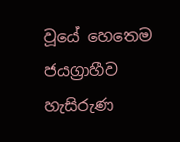වූයේ හෙතෙම ජයග්‍රාහීව හැසිරුණ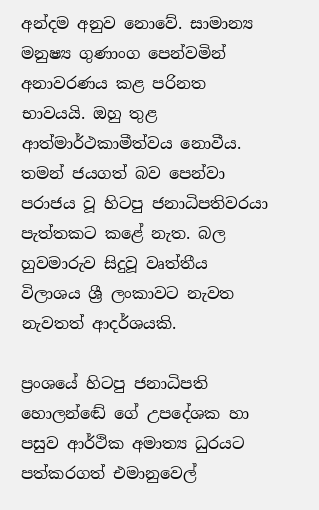අන්දම අනුව නොවේ. සාමාන්‍ය මනුෂ්‍ය ගුණාංග පෙන්වමින් අනාවරණය කළ පරිනත භාවයයි. ඔහු තුළ ආත්මාර්ථකාමීත්වය නොවීය. තමන් ජයගත් බව පෙන්වා පරාජය වූ හිටපු ජනාධිපතිවරයා පැත්තකට කළේ නැත. බල හුවමාරුව සිදුවූ වෘත්තීය විලාශය ශ්‍රී ලංකාවට නැවත නැවතත් ආදර්ශයකි.

ප්‍රංශයේ හිටපු ජනාධිපති හොලන්ඬේ ගේ උපදේශක හා පසුව ආර්ථික අමාත්‍ය ධුරයට පත්කරගත් එමානුවෙල්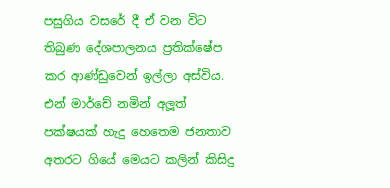පසුගිය වසරේ දී ඒ වන විට තිබුණ දේශපාලනය ප්‍රතික්ෂේප කර ආණ්ඩුවෙන් ඉල්ලා අස්විය. එන් මාර්චේ නමින් අලූත් පක්ෂයක් හැදු හෙතෙම ජනතාව අතරට ගියේ මෙයට කලින් කිසිදු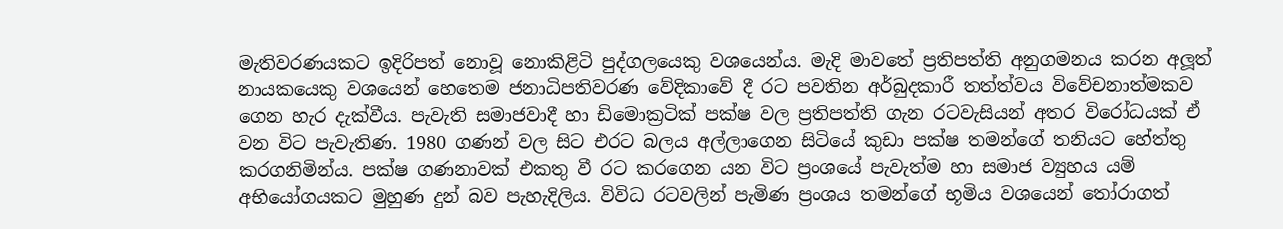මැතිවරණයකට ඉදිරිපත් නොවූ නොකිළිටි පුද්ගලයෙකු වශයෙන්ය. මැදි මාවතේ ප්‍රතිපත්ති අනුගමනය කරන අලූත් නායකයෙකු වශයෙන් හෙතෙම ජනාධිපතිවරණ වේදිකාවේ දී රට පවතින අර්බුදකාරී තත්ත්වය විවේචනාත්මකව ගෙන හැර දැක්වීය. පැවැති සමාජවාදී හා ඩිමොක්‍රටික් පක්ෂ වල ප්‍රතිපත්ති ගැන රටවැසියන් අතර විරෝධයක් ඒ වන විට පැවැතිණ. 1980 ගණන් වල සිට එරට බලය අල්ලාගෙන සිටියේ කුඩා පක්ෂ තමන්ගේ තනියට හේත්තු කරගනිමින්ය. පක්ෂ ගණනාවක් එකතු වී රට කරගෙන යන විට ප්‍රංශයේ පැවැත්ම හා සමාජ ව්‍යුහය යම් අභියෝගයකට මුහුණ දුන් බව පැහැදිලිය. විවිධ රටවලින් පැමිණ ප්‍රංශය තමන්ගේ භූමිය වශයෙන් තෝරාගත්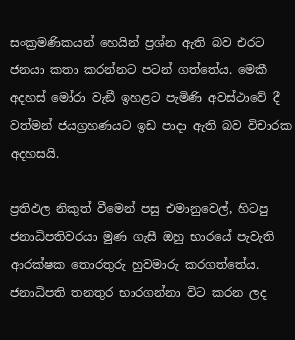සංක්‍රමණිකයන් හෙයින් ප්‍රශ්න ඇති බව එරට ජනයා කතා කරන්නට පටන් ගත්තේය. මෙකී අදහස් මෝරා වැඞී ඉහළට පැමිණි අවස්ථාවේ දී වත්මන් ජයග්‍රහණයට ඉඩ පාදා ඇති බව විචාරක අදහසයි.

ප්‍රතිඵල නිකුත් වීමෙන් පසු එමානුවෙල්, හිටපු ජනාධිපතිවරයා මුණ ගැසී ඔහු භාරයේ පැවැති ආරක්ෂක තොරතුරු හුවමාරු කරගත්තේය. ජනාධිපති තනතුර භාරගන්නා විට කරන ලද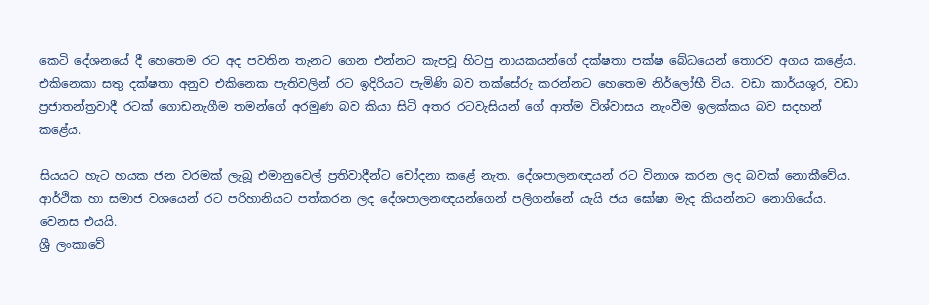කෙටි දේශනයේ දී හෙතෙම රට අද පවතින තැනට ගෙන එන්නට කැපවූ හිටපු නායකයන්ගේ දක්ෂතා පක්ෂ බේධයෙන් තොරව අගය කළේය. එකිනෙකා සතු දක්ෂතා අනුව එකිනෙක පැතිවලින් රට ඉදිරියට පැමිණි බව තක්සේරු කරන්නට හෙතෙම නිර්ලෝභී විය. වඩා කාර්යශූර, වඩා ප්‍රජාතන්ත්‍රවාදී රටක් ගොඩනැගීම තමන්ගේ අරමුණ බව කියා සිටි අතර රටවැසියන් ගේ ආත්ම විශ්වාසය නැංවීම ඉලක්කය බව සදහන් කළේය.

සියයට හැට හයක ජන වරමක් ලැබූ එමානුවෙල් ප්‍රතිවාදීන්ට චෝදනා කළේ නැත. දේශපාලනඥයන් රට විනාශ කරන ලද බවක් නොකීවේය. ආර්ථික හා සමාජ වශයෙන් රට පරිහානියට පත්කරන ලද දේශපාලනඥයන්ගෙන් පලිගන්නේ යැයි ජය ඝෝෂා මැද කියන්නට නොගියේය. වෙනස එයයි.
ශ්‍රී ලංකාවේ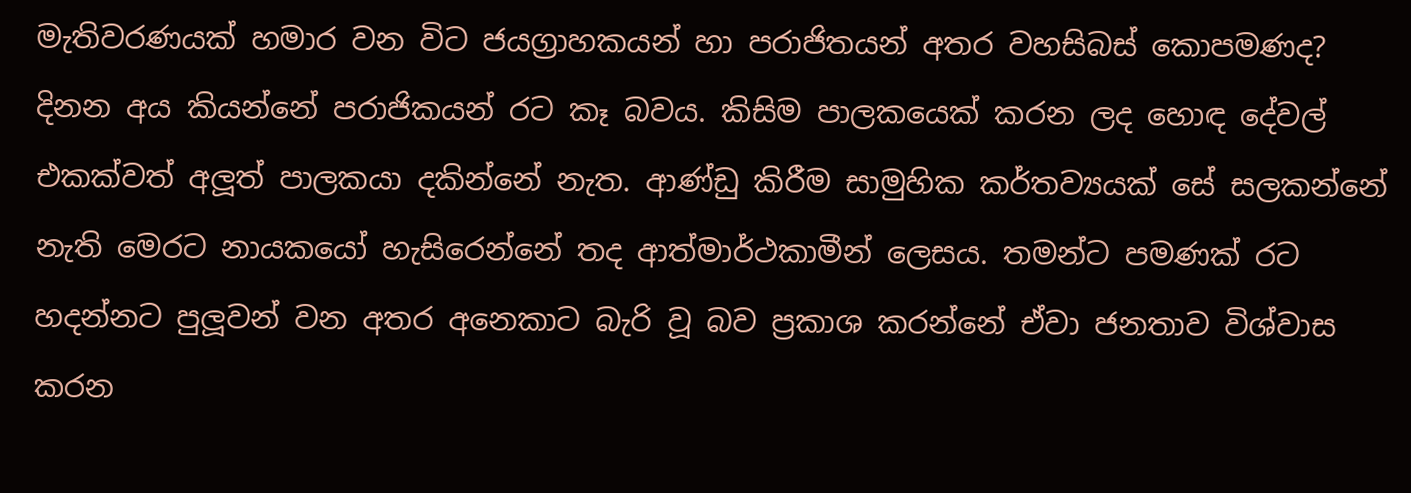මැතිවරණයක් හමාර වන විට ජයග්‍රාහකයන් හා පරාජිතයන් අතර වහසිබස් කොපමණද? දිනන අය කියන්නේ පරාජිකයන් රට කෑ බවය. කිසිම පාලකයෙක් කරන ලද හොඳ දේවල් එකක්වත් අලූත් පාලකයා දකින්නේ නැත. ආණ්ඩු කිරීම සාමුහික කර්තව්‍යයක් සේ සලකන්නේ නැති මෙරට නායකයෝ හැසිරෙන්නේ තද ආත්මාර්ථකාමීන් ලෙසය. තමන්ට පමණක් රට හදන්නට පුලූවන් වන අතර අනෙකාට බැරි වූ බව ප්‍රකාශ කරන්නේ ඒවා ජනතාව විශ්වාස කරන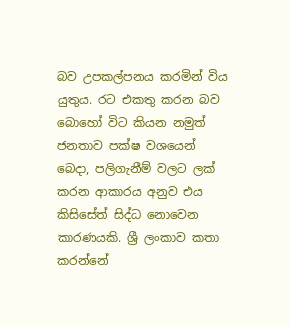බව උපකල්පනය කරමින් විය යුතුය. රට එකතු කරන බව බොහෝ විට කියන නමුත් ජනතාව පක්ෂ වශයෙන් බෙදා, පලිගැනීම් වලට ලක් කරන ආකාරය අනුව එය කිසිසේත් සිද්ධ නොවෙන කාරණයකි. ශ්‍රී ලංකාව කතා කරන්නේ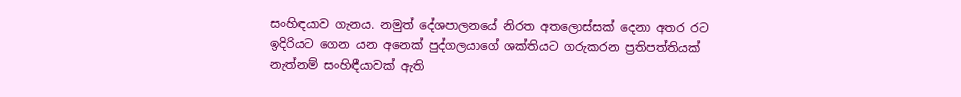සංහිඳයාව ගැනය. නමුත් දේශපාලනයේ නිරත අතලොස්සක් දෙනා අතර රට ඉදිරියට ගෙන යන අනෙක් පුද්ගලයාගේ ශක්තියට ගරුකරන ප්‍රතිපත්තියක් නැත්නම් සංහිඳීයාවක් ඇති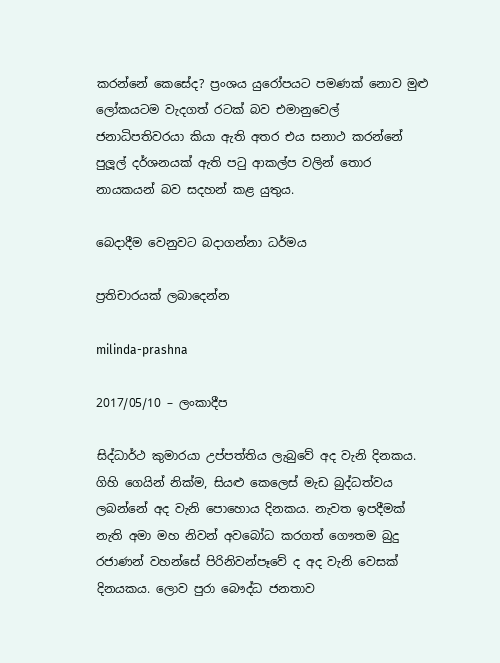කරන්නේ කෙසේද? ප්‍රංශය යුරෝපයට පමණක් නොව මුළු ලෝකයටම වැදගත් රටක් බව එමානුවෙල් ජනාධිපතිවරයා කියා ඇති අතර එය සනාථ කරන්නේ පුලූල් දර්ශනයක් ඇති පටු ආකල්ප වලින් තොර නායකයන් බව සදහන් කළ යුතුය.

බෙදාදීම වෙනුවට බදාගන්නා ධර්මය

ප්‍රතිචාරයක් ලබාදෙන්න

milinda-prashna

2017/05/10 – ලංකාදීප

සිද්ධාර්ථ කුමාරයා උප්පත්තිය ලැබුවේ අද වැනි දිනකය. ගිහි ගෙයින් නික්ම, සියළු කෙලෙස් මැඩ බුද්ධත්වය ලබන්නේ අද වැනි පොහොය දිනකය. නැවත ඉපදීමක් නැති අමා මහ නිවන් අවබෝධ කරගත් ගෞතම බුදු රජාණන් වහන්සේ පිරිනිවන්පෑවේ ද අද වැනි වෙසක් දිනයකය. ලොව පුරා බෞද්ධ ජනතාව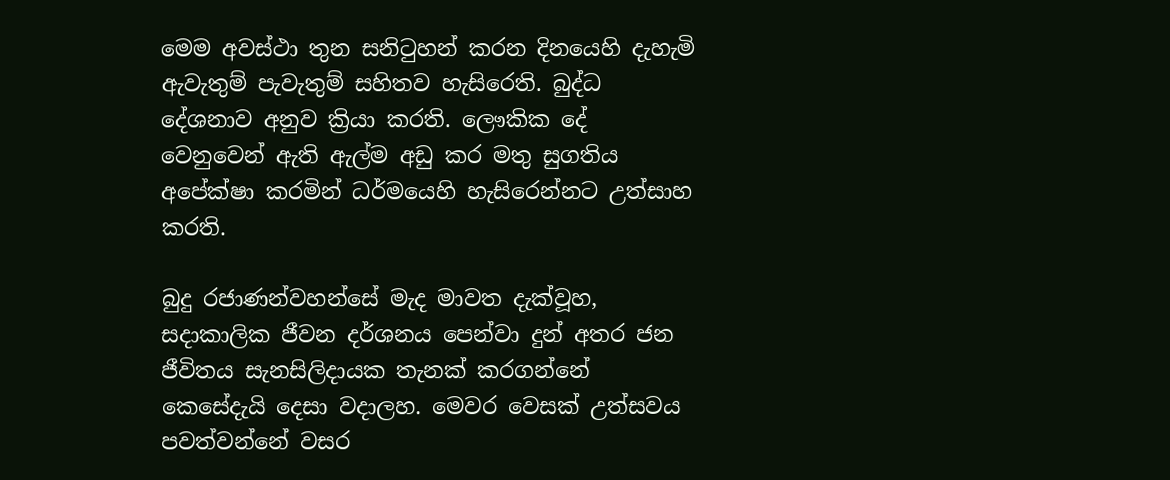මෙම අවස්ථා තුන සනිටුහන් කරන දිනයෙහි දැහැමි ඇවැතුම් පැවැතුම් සහිතව හැසිරෙති. බුද්ධ දේශනාව අනුව ක්‍රියා කරති. ලෞකික දේ වෙනුවෙන් ඇති ඇල්ම අඩු කර මතු සුගතිය අපේක්ෂා කරමින් ධර්මයෙහි හැසිරෙන්නට උත්සාහ කරති.

බුදු රජාණන්වහන්සේ මැද මාවත දැක්වූහ, සදාකාලික ජීවන දර්ශනය පෙන්වා දුන් අතර ජන ජීවිතය සැනසිලිදායක තැනක් කරගන්නේ කෙසේදැයි දෙසා වදාලහ. මෙවර වෙසක් උත්සවය පවත්වන්නේ වසර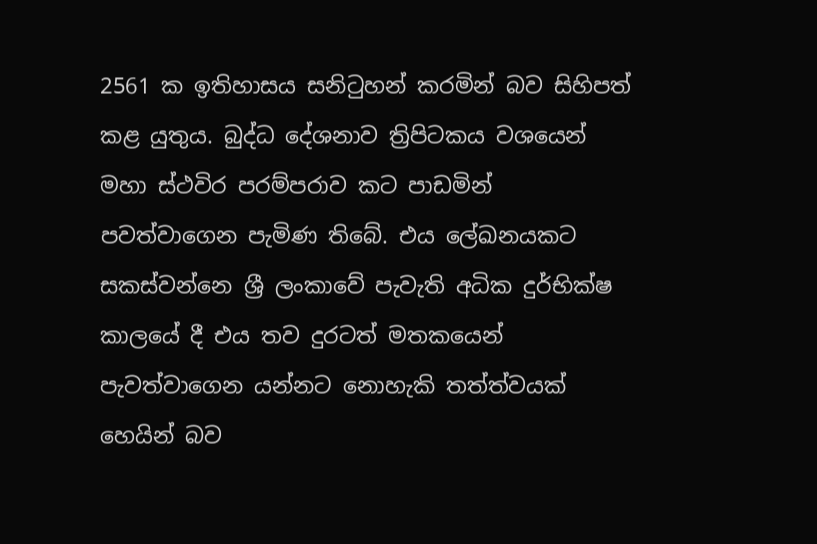2561 ක ඉතිහාසය සනිටුහන් කරමින් බව සිහිපත් කළ යුතුය. බුද්ධ දේශනාව ත්‍රිපිටකය වශයෙන් මහා ස්ථවිර පරම්පරාව කට පාඩමින් පවත්වාගෙන පැමිණ තිබේ. එය ලේඛනයකට සකස්වන්නෙ ශ්‍රී ලංකාවේ පැවැති අධික දුර්භික්ෂ කාලයේ දී එය තව දුරටත් මතකයෙන් පැවත්වාගෙන යන්නට නොහැකි තත්ත්වයක් හෙයින් බව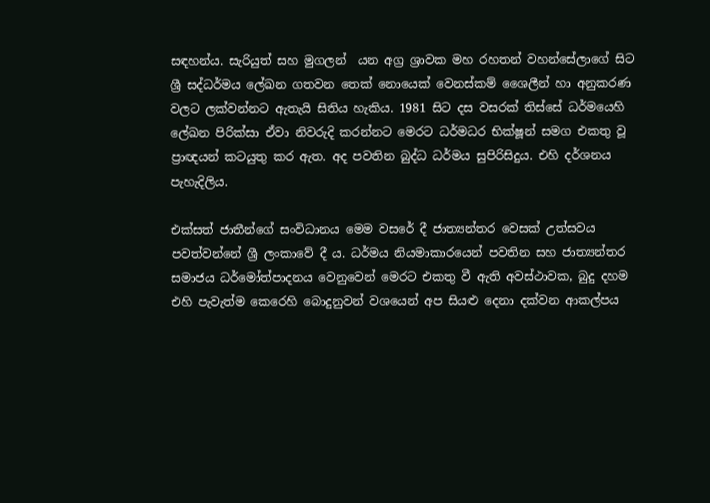සඳහන්ය. සැරියුත් සහ මුගලන්  යන අග්‍ර ශ්‍රාවක මහ රහතන් වහන්සේලාගේ සිට ශ්‍රී සද්ධර්මය ලේඛන ගතවන තෙක් නොයෙක් වෙනස්කම් ශෛලීන් හා අනුකරණ වලට ලක්වන්නට ඇතැයි සිතිය හැකිය. 1981 සිට දස වසරක් තිස්සේ ධර්මයෙහි ලේඛන පිරික්සා ඒවා නිවරුදි කරන්නට මෙරට ධර්මධර භික්ෂූන් සමග එකතු වූ ප්‍රාඥයන් කටයුතු කර ඇත. අද පවතින බුද්ධ ධර්මය සුපිරිසිදුය. එහි දර්ශනය පැහැදිලිය.

එක්සත් ජාතීන්ගේ සංවිධානය මෙම වසරේ දී ජාත්‍යන්තර වෙසක් උත්සවය පවත්වන්නේ ශ්‍රී ලංකාවේ දී ය. ධර්මය නියමාකාරයෙන් පවතින සහ ජාත්‍යන්තර සමාජය ධර්මෝත්පාදනය වෙනුවෙන් මෙරට එකතු වී ඇති අවස්ථාවක, බුදු දහම එහි පැවැත්ම කෙරෙහි බොදුනුවන් වශයෙන් අප සියළු දෙනා දක්වන ආකල්පය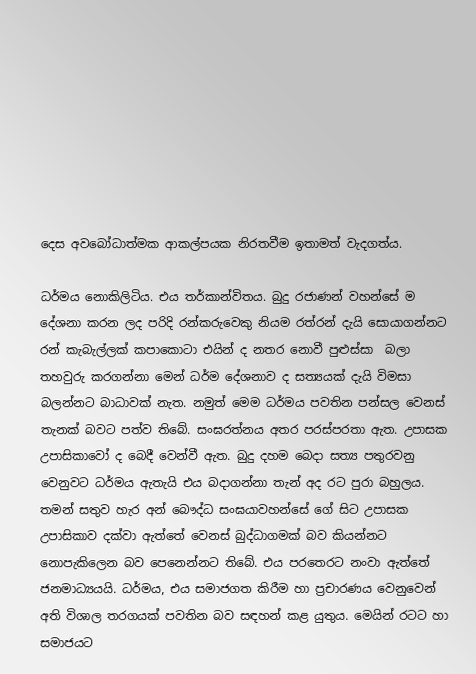දෙස අවබෝධාත්මක ආකල්පයක නිරතවීම ඉතාමත් වැදගත්ය.

ධර්මය නොකිලිටිය. එය තර්කාන්විතය. බුදු රජාණන් වහන්සේ ම දේශනා කරන ලද පරිදි රන්කරුවෙකු නියම රත්රන් දැයි සොයාගන්නට රන් කැබැල්ලක් කපාකොටා එයින් ද නතර නොවී පුළුස්සා  බලා තහවුරු කරගන්නා මෙන් ධර්ම දේශනාව ද සත්‍යයක් දැයි විමසා බලන්නට බාධාවක් නැත. නමුත් මෙම ධර්මය පවතින පන්සල වෙනස් තැනක් බවට පත්ව තිබේ. සංඝරත්නය අතර පරස්පරතා ඇත. උපාසක උපාසිකාවෝ ද බෙදී වෙන්වී ඇත. බුදු දහම බෙදා සත්‍ය පතුරවනු වෙනුවට ධර්මය ඇතැයි එය බදාගන්නා තැන් අද රට පුරා බහුලය. තමන් සතුව හැර අන් බෞද්ධ සංඝයාවහන්සේ ගේ සිට උපාසක උපාසිකාව දක්වා ඇත්තේ වෙනස් බුද්ධාගමක් බව කියන්නට නොපැකිලෙන බව පෙනෙන්නට තිබේ. එය පරතෙරට නංවා ඇත්තේ ජනමාධ්‍යයයි. ධර්මය, එය සමාජගත කිරීම හා ප්‍රචාරණය වෙනුවෙන් අති විශාල තරගයක් පවතින බව සඳහන් කළ යුතුය. මෙයින් රටට හා සමාජයට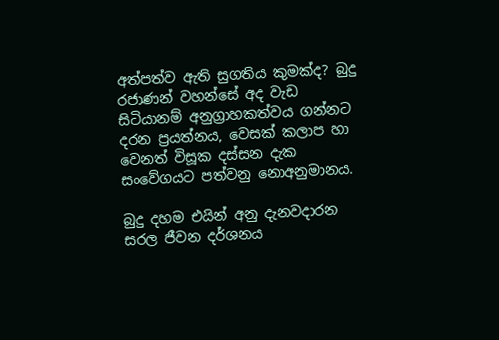අත්පත්ව ඇති සුගතිය කුමක්ද? බුදු රජාණන් වහන්සේ අද වැඩ සිටියානම් අනුග්‍රාහකත්වය ගන්නට දරන ප්‍රයත්නය, වෙසක් කලාප හා වෙනත් විසූක දස්සන දැක සංවේගයට පත්වනු නොඅනුමානය.

බුදු දහම එයින් අනු දැනවදාරන සරල ජීවන දර්ශනය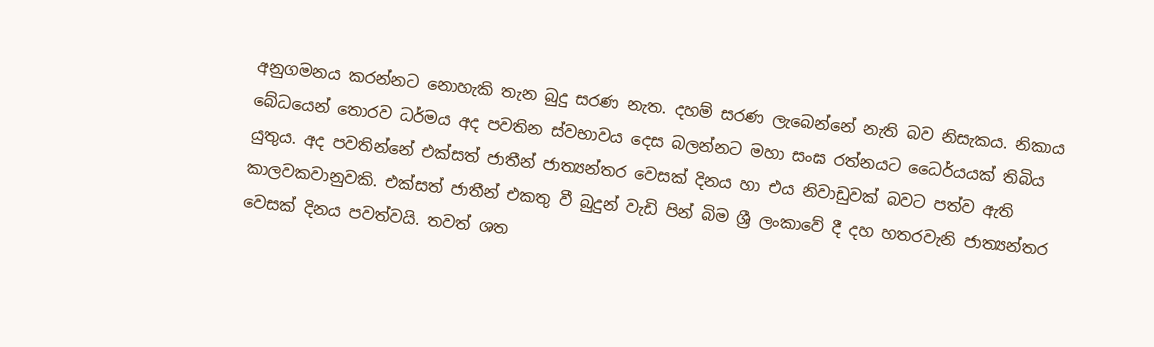අනුගමනය කරන්නට නොහැකි තැන බුදු සරණ නැත. දහම් සරණ ලැබෙන්නේ නැති බව නිසැකය. නිකාය බේධයෙන් තොරව ධර්මය අද පවතින ස්වභාවය දෙස බලන්නට මහා සංඝ රත්නයට ධෛර්යයක් තිබිය යුතුය. අද පවතින්නේ එක්සත් ජාතීන් ජාත්‍යන්තර වෙසක් දිනය හා එය නිවාඩුවක් බවට පත්ව ඇති කාලවකවානුවකි. එක්සත් ජාතීන් එකතු වී බුදුන් වැඩි පින් බිම ශ්‍රී ලංකාවේ දී දහ හතරවැනි ජාත්‍යන්තර වෙසක් දිනය පවත්වයි. තවත් ශත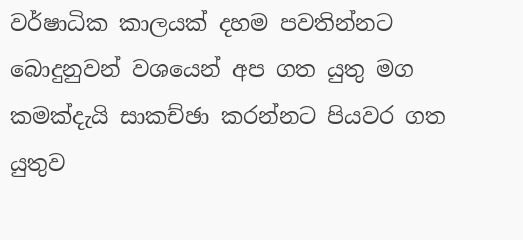වර්ෂාධික කාලයක් දහම පවතින්නට බොදුනුවන් වශයෙන් අප ගත යුතු මග කමක්දැයි සාකච්ඡා කරන්නට පියවර ගත යුතුව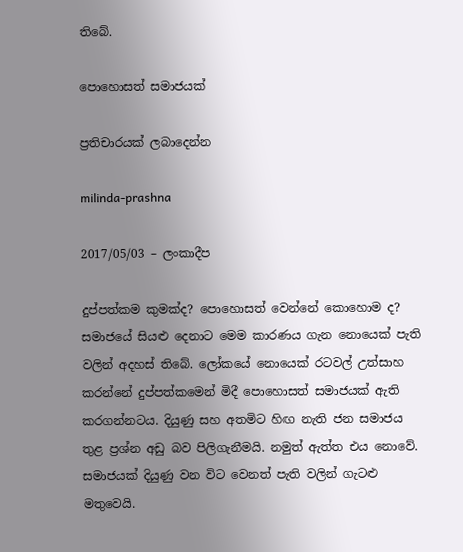තිබේ.

පොහොසත් සමාජයක්

ප්‍රතිචාරයක් ලබාදෙන්න

milinda-prashna

2017/05/03 – ලංකාදීප

දුප්පත්කම කුමක්ද? පොහොසත් වෙන්නේ කොහොම ද? සමාජයේ සියළු දෙනාට මෙම කාරණය ගැන නොයෙක් පැති වලින් අදහස් තිබේ. ලෝකයේ නොයෙක් රටවල් උත්සාහ කරන්නේ දුප්පත්කමෙන් මිදී පොහොසත් සමාජයක් ඇති කරගන්නටය. දියුණු සහ අතමිට හිඟ නැති ජන සමාජය තුළ ප්‍රශ්න අඩු බව පිලිගැනීමයි. නමුත් ඇත්ත එය නොවේ. සමාජයක් දියුණු වන විට වෙනත් පැති වලින් ගැටළු මතුවෙයි.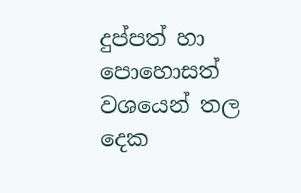දුප්පත් හා පොහොසත් වශයෙන් තල දෙක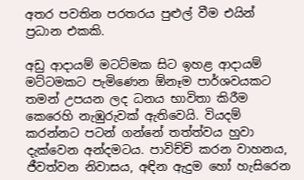අතර පවතින පරතරය පුළුල් වීම එයින් ප්‍රධාන එකකි.

අඩු ආදායම් මටට්මක සිට ඉහළ ආදායම් මට්ටමකට පැමිණෙන ඕනෑම පාර්ශවයකට තමන් උපයන ලද ධනය භාවිතා කිරීම කෙරෙහි නැඹුරුවක් ඇතිවෙයි. වියදම් කරන්නට පටන් ගන්නේ තත්ත්වය හුවා දැක්වෙන අන්දමටය. පාවිච්චි කරන වාහනය, ජීවත්වන නිවාසය, අඳින ඇදුම හෝ හැසිරෙන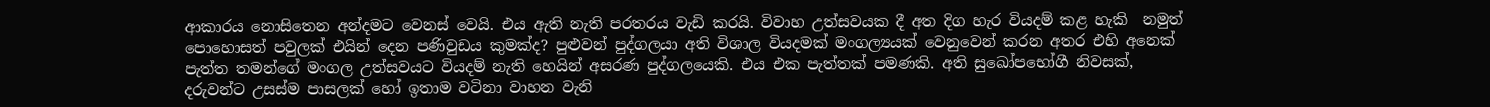ආකාරය නොසිතෙන අන්දමට වෙනස් වෙයි. එය ඇති නැති පරතරය වැඩි කරයි. විවාහ උත්සවයක දී අත දිග හැර වියදම් කළ හැකි  නමුත් පොහොසත් පවුලක් එයින් දෙන පණිවුඩය කුමක්ද? පුළුවන් පුද්ගලයා අති විශාල වියදමක් මංගල්‍යයක් වෙනුවෙන් කරන අතර එහි අනෙක් පැත්ත තමන්ගේ මංගල උත්සවයට වියදම් නැති හෙයින් අසරණ පුද්ගලයෙකි. එය එක පැත්තක් පමණකි. අති සුඛෝපභෝගී නිවසක්, දරුවන්ට උසස්ම පාසලක් හෝ ඉතාම වටිනා වාහන වැනි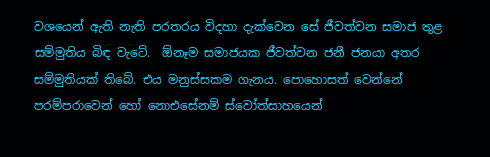වශයෙන් ඇති නැති පරතරය විදහා දැක්වෙන සේ ජීවත්වන සමාජ තුළ සම්මුතිය බිඳ වැටේ.  ඕනෑම සමාජයක ජීවත්වන ජනී ජනයා අතර සම්මුතියක් තිබේ. එය මනුස්සකම ගැනය. පොහොසත් වෙන්නේ පරම්පරාවෙන් හෝ නොඑසේනම් ස්වෝත්සාහයෙන්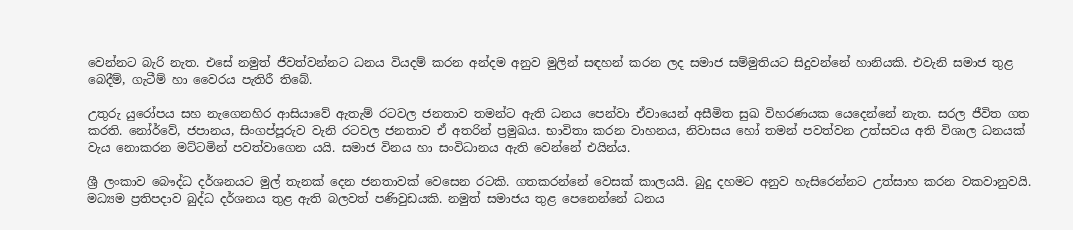වෙන්නට බැරි නැත. එසේ නමුත් ජීවත්වන්නට ධනය වියදම් කරන අන්දම අනුව මුලින් සඳහන් කරන ලද සමාජ සම්මුතියට සිදුවන්නේ හානියකි. එවැනි සමාජ තුළ බෙදීම්, ගැටීම් හා වෛරය පැතිරී තිබේ.

උතුරු යුරෝපය සහ නැගෙනහිර ආසියාවේ ඇතැම් රටවල ජනතාව තමන්ට ඇති ධනය පෙන්වා ඒවායෙන් අසීමිත සුඛ විහරණයක යෙදෙන්නේ නැත. සරල ජීවිත ගත කරති. නෝර්වේ, ජපානය, සිංගප්පූරුව වැනි රටවල ජනතාව ඒ අතරින් ප්‍රමුඛය. භාවිතා කරන වාහනය, නිවාසය හෝ තමන් පවත්වන උත්සවය අති විශාල ධනයක් වැය නොකරන මට්ටමින් පවත්වාගෙන යයි. සමාජ විනය හා සංවිධානය ඇති වෙන්නේ එයින්ය.

ශ්‍රී ලංකාව බෞද්ධ දර්ශනයට මුල් තැනක් දෙන ජනතාවක් වෙසෙන රටකි. ගතකරන්නේ වෙසක් කාලයයි. බුදු දහමට අනුව හැසිරෙන්නට උත්සාහ කරන වකවානුවයි. මධ්‍යම ප්‍රතිපදාව බුද්ධ දර්ශනය තුළ ඇති බලවත් පණිවුඩයකි. නමුත් සමාජය තුළ පෙනෙන්නේ ධනය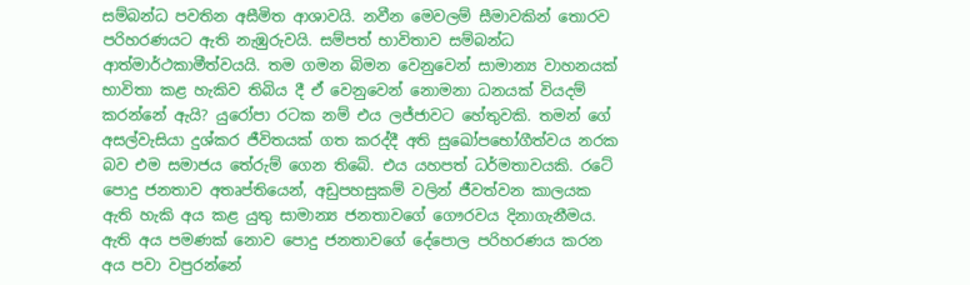සම්බන්ධ පවතින අසීමිත ආශාවයි. නවීන මෙවලම් සීමාවකින් තොරව පරිහරණයට ඇති නැඹුරුවයි. සම්පත් භාවිතාව සම්බන්ධ ආත්මාර්ථකාමීත්වයයි. තම ගමන බිමන වෙනුවෙන් සාමාන්‍ය වාහනයක් භාවිතා කළ හැකිව තිබිය දී ඒ වෙනුවෙන් නොමනා ධනයක් වියදම් කරන්නේ ඇයි? යුරෝපා රටක නම් එය ලජ්ජාවට හේතුවකි. තමන් ගේ අසල්වැසියා දුශ්කර ජීවිතයක් ගත කරද්දී අති සුඛෝපභෝගීත්වය නරක බව එම සමාජය තේරුම් ගෙන තිබේ. එය යහපත් ධර්මතාවයකි. රටේ පොදු ජනතාව අතෘප්තියෙන්, අඩුපහසුකම් වලින් ජීවත්වන කාලයක ඇති හැකි අය කළ යුතු සාමාන්‍ය ජනතාවගේ ගෞරවය දිනාගැනීමය.  ඇති අය පමණක් නොව පොදු ජනතාවගේ දේපොල පරිහරණය කරන අය පවා වපුරන්නේ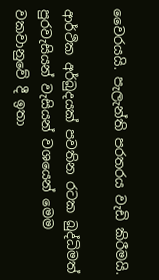වෛරයයි. පැලැන්ති පරතරය වැඩි කිරීමයි.

ආර්ථික අර්බුදයක් පවතින රටක බුද්ධිමත් පුරවැසියන් වැසියන් වශයෙන් මෙම වකවානුවේ දී ඉතා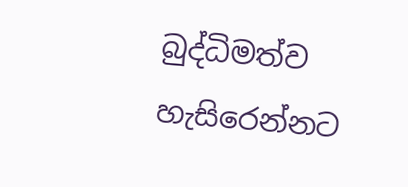බුද්ධිමත්ව හැසිරෙන්නට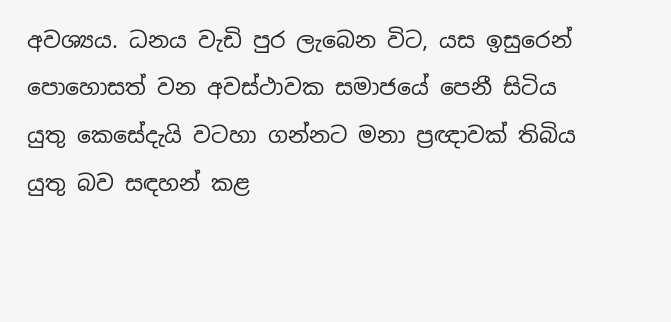අවශ්‍යය. ධනය වැඩි පුර ලැබෙන විට, යස ඉසුරෙන් පොහොසත් වන අවස්ථාවක සමාජයේ පෙනී සිටිය යුතු කෙසේදැයි වටහා ගන්නට මනා ප්‍රඥාවක් තිබිය යුතු බව සඳහන් කළ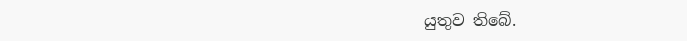යුතුව තිබේ.